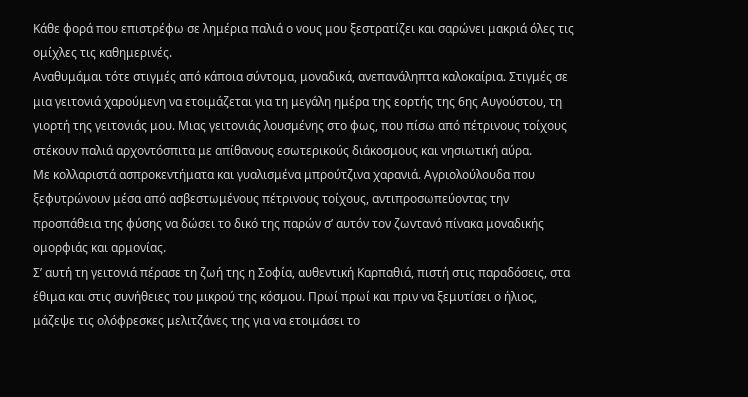Κάθε φορά που επιστρέφω σε λημέρια παλιά ο νους μου ξεστρατίζει και σαρώνει μακριά όλες τις ομίχλες τις καθημερινές.
Αναθυμάμαι τότε στιγμές από κάποια σύντομα, μοναδικά, ανεπανάληπτα καλοκαίρια. Στιγμές σε μια γειτονιά χαρούμενη να ετοιμάζεται για τη μεγάλη ημέρα της εορτής της 6ης Αυγούστου, τη γιορτή της γειτονιάς μου. Μιας γειτονιάς λουσμένης στο φως, που πίσω από πέτρινους τοίχους στέκουν παλιά αρχοντόσπιτα με απίθανους εσωτερικούς διάκοσμους και νησιωτική αύρα.
Με κολλαριστά ασπροκεντήματα και γυαλισμένα μπρούτζινα χαρανιά. Αγριολούλουδα που ξεφυτρώνουν μέσα από ασβεστωμένους πέτρινους τοίχους, αντιπροσωπεύοντας την προσπάθεια της φύσης να δώσει το δικό της παρών σ’ αυτόν τον ζωντανό πίνακα μοναδικής ομορφιάς και αρμονίας.
Σ’ αυτή τη γειτονιά πέρασε τη ζωή της η Σοφία, αυθεντική Καρπαθιά, πιστή στις παραδόσεις, στα έθιμα και στις συνήθειες του μικρού της κόσμου. Πρωί πρωί και πριν να ξεμυτίσει ο ήλιος, μάζεψε τις ολόφρεσκες μελιτζάνες της για να ετοιμάσει το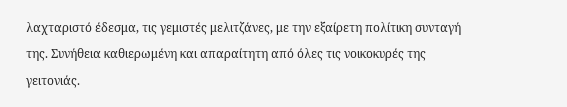λαχταριστό έδεσμα, τις γεμιστές μελιτζάνες, με την εξαίρετη πολίτικη συνταγή της. Συνήθεια καθιερωμένη και απαραίτητη από όλες τις νοικοκυρές της γειτονιάς.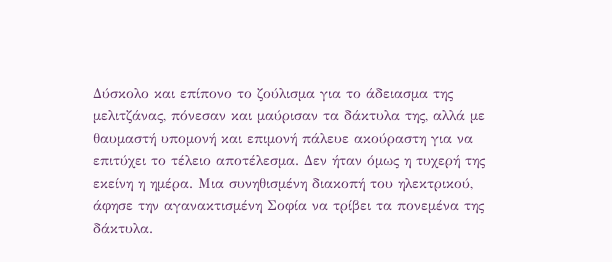Δύσκολο και επίπονο το ζούλισμα για το άδειασμα της μελιτζάνας, πόνεσαν και μαύρισαν τα δάκτυλα της, αλλά με θαυμαστή υπομονή και επιμονή πάλευε ακούραστη για να επιτύχει το τέλειο αποτέλεσμα. Δεν ήταν όμως η τυχερή της εκείνη η ημέρα. Μια συνηθισμένη διακοπή του ηλεκτρικού, άφησε την αγανακτισμένη Σοφία να τρίβει τα πονεμένα της δάκτυλα.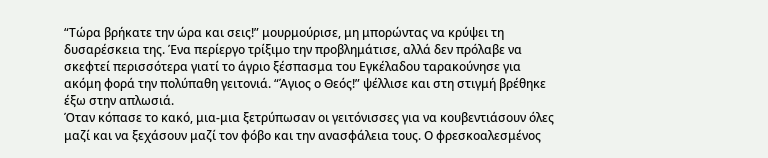“Τώρα βρήκατε την ώρα και σεις!” μουρμούρισε, μη μπορώντας να κρύψει τη δυσαρέσκεια της. Ένα περίεργο τρίξιμο την προβλημάτισε, αλλά δεν πρόλαβε να σκεφτεί περισσότερα γιατί το άγριο ξέσπασμα του Εγκέλαδου ταρακούνησε για ακόμη φορά την πολύπαθη γειτονιά. “Άγιος ο Θεός!” ψέλλισε και στη στιγμή βρέθηκε έξω στην απλωσιά.
Όταν κόπασε το κακό, μια-μια ξετρύπωσαν οι γειτόνισσες για να κουβεντιάσουν όλες μαζί και να ξεχάσουν μαζί τον φόβο και την ανασφάλεια τους. Ο φρεσκοαλεσμένος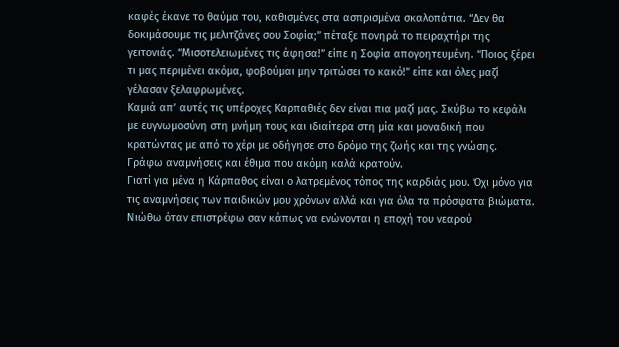καφές έκανε το θαύμα του, καθισμένες στα ασπρισμένα σκαλοπάτια. “Δεν θα δοκιμάσουμε τις μελιτζάνες σου Σοφία;” πέταξε πονηρά το πειραχτήρι της γειτονιάς. “Μισοτελειωμένες τις άφησα!” είπε η Σοφία απογοητευμένη. “Ποιος ξέρει τι μας περιμένει ακόμα, φοβούμαι μην τριτώσει το κακό!” είπε και όλες μαζί γέλασαν ξελαφρωμένες.
Καμιά απ’ αυτές τις υπέροχες Καρπαθιές δεν είναι πια μαζί μας. Σκύβω το κεφάλι με ευγνωμοσύνη στη μνήμη τους και ιδιαίτερα στη μία και μοναδική που κρατώντας με από το χέρι με οδήγησε στο δρόμο της ζωής και της γνώσης.
Γράφω αναμνήσεις και έθιμα που ακόμη καλά κρατούν.
Γιατί για μένα η Κάρπαθος είναι ο λατρεμένος τόπος της καρδιάς μου. Όχι μόνο για τις αναμνήσεις των παιδικών μου χρόνων αλλά και για όλα τα πρόσφατα βιώματα.
Νιώθω όταν επιστρέφω σαν κάπως να ενώνονται η εποχή του νεαρού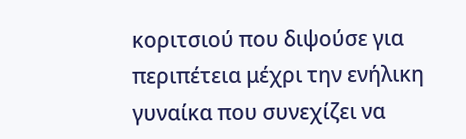κοριτσιού που διψούσε για περιπέτεια μέχρι την ενήλικη γυναίκα που συνεχίζει να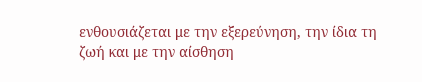ενθουσιάζεται με την εξερεύνηση, την ίδια τη ζωή και με την αίσθηση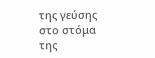της γεύσης στο στόμα της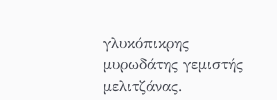γλυκόπικρης μυρωδάτης γεμιστής μελιτζάνας.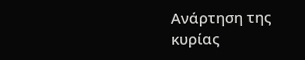Ανάρτηση της κυρίας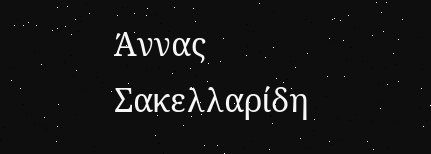Άννας Σακελλαρίδη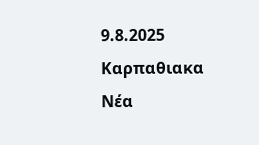9.8.2025
Καρπαθιακα Νέα